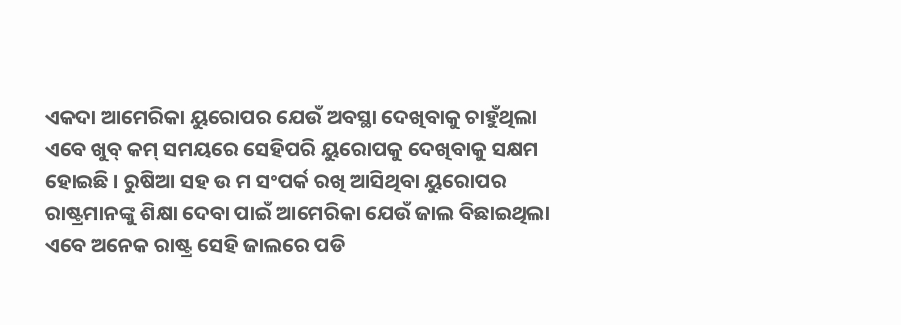ଏକଦା ଆମେରିକା ୟୁରୋପର ଯେଉଁ ଅବସ୍ଥା ଦେଖିବାକୁ ଚାହୁଁଥିଲା ଏବେ ଖୁବ୍ କମ୍ ସମୟରେ ସେହିପରି ୟୁରୋପକୁ ଦେଖିବାକୁ ସକ୍ଷମ ହୋଇଛି । ରୁଷିଆ ସହ ଉ ମ ସଂପର୍କ ରଖି ଆସିଥିବା ୟୁରୋପର ରାଷ୍ଟ୍ରମାନଙ୍କୁ ଶିକ୍ଷା ଦେବା ପାଇଁ ଆମେରିକା ଯେଉଁ ଜାଲ ବିଛାଇଥିଲା ଏବେ ଅନେକ ରାଷ୍ଟ୍ର ସେହି ଜାଲରେ ପଡି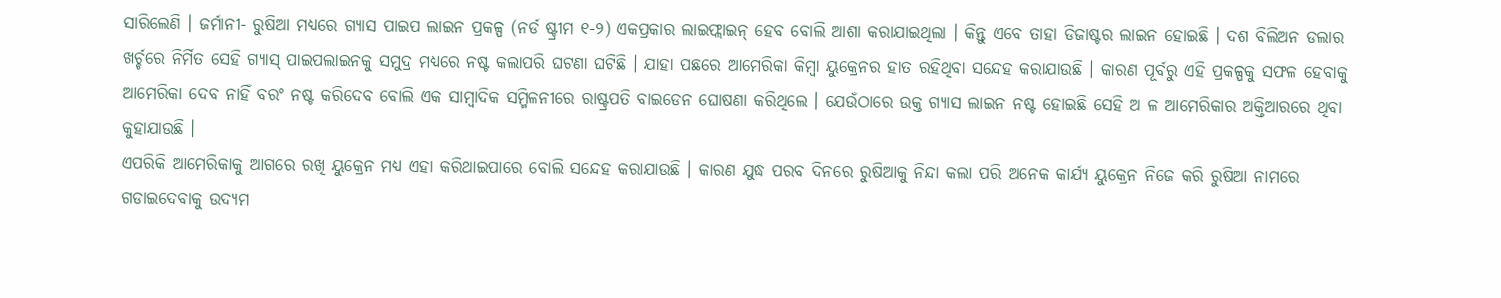ସାରିଲେଣି । ଜର୍ମାନୀ- ରୁଷିଆ ମଧ୍ୟରେ ଗ୍ୟାସ ପାଇପ ଲାଇନ ପ୍ରକଳ୍ପ (ନର୍ଡ ଷ୍ଟ୍ରୀମ ୧-୨) ଏକପ୍ରକାର ଲାଇଫ୍ଲାଇନ୍ ହେବ ବୋଲି ଆଶା କରାଯାଇଥିଲା । କିନ୍ତୁ ଏବେ ତାହା ଡିଜାଷ୍ଟର ଲାଇନ ହୋଇଛି । ଦଶ ବିଲିଅନ ଡଲାର ଖର୍ଚ୍ଚରେ ନିର୍ମିତ ସେହି ଗ୍ୟାସ୍ ପାଇପଲାଇନକୁ ସମୁଦ୍ର ମଧ୍ୟରେ ନଷ୍ଟ କଲାପରି ଘଟଣା ଘଟିଛି । ଯାହା ପଛରେ ଆମେରିକା କିମ୍ବା ୟୁକ୍ରେନର ହାତ ରହିଥିବା ସନ୍ଦେହ କରାଯାଉଛି । କାରଣ ପୂର୍ବରୁ ଏହି ପ୍ରକଳ୍ପକୁ ସଫଳ ହେବାକୁ ଆମେରିକା ଦେବ ନାହିଁ ବରଂ ନଷ୍ଟ କରିଦେବ ବୋଲି ଏକ ସାମ୍ବାଦିକ ସମ୍ମିଳନୀରେ ରାଷ୍ଟ୍ରପତି ବାଇଡେନ ଘୋଷଣା କରିଥିଲେ । ଯେଉଁଠାରେ ଉକ୍ତ ଗ୍ୟାସ ଲାଇନ ନଷ୍ଟ ହୋଇଛି ସେହି ଅ ଳ ଆମେରିକାର ଅକ୍ତିଆରରେ ଥିବା କୁହାଯାଉଛି ।
ଏପରିକି ଆମେରିକାକୁ ଆଗରେ ରଖି ୟୁକ୍ରେନ ମଧ୍ୟ ଏହା କରିଥାଇପାରେ ବୋଲି ସନ୍ଦେହ କରାଯାଉଛି । କାରଣ ଯୁଦ୍ଧ ପରବ ଦିନରେ ରୁଷିଆକୁ ନିନ୍ଦା କଲା ପରି ଅନେକ କାର୍ଯ୍ୟ ୟୁକ୍ରେନ ନିଜେ କରି ରୁଷିଆ ନାମରେ ଗଡାଇଦେବାକୁ ଉଦ୍ୟମ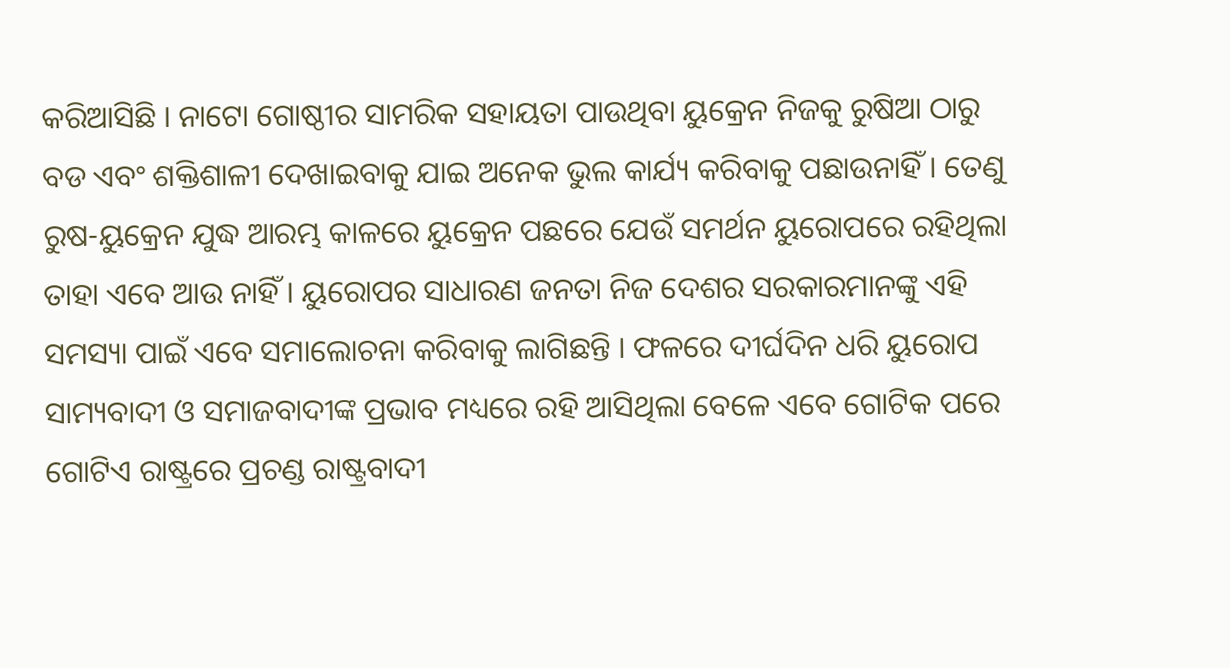କରିଆସିଛି । ନାଟୋ ଗୋଷ୍ଠୀର ସାମରିକ ସହାୟତା ପାଉଥିବା ୟୁକ୍ରେନ ନିଜକୁ ରୁଷିଆ ଠାରୁ ବଡ ଏବଂ ଶକ୍ତିଶାଳୀ ଦେଖାଇବାକୁ ଯାଇ ଅନେକ ଭୁଲ କାର୍ଯ୍ୟ କରିବାକୁ ପଛାଉନାହିଁ । ତେଣୁ ରୁଷ-ୟୁକ୍ରେନ ଯୁଦ୍ଧ ଆରମ୍ଭ କାଳରେ ୟୁକ୍ରେନ ପଛରେ ଯେଉଁ ସମର୍ଥନ ୟୁରୋପରେ ରହିଥିଲା ତାହା ଏବେ ଆଉ ନାହିଁ । ୟୁରୋପର ସାଧାରଣ ଜନତା ନିଜ ଦେଶର ସରକାରମାନଙ୍କୁ ଏହି ସମସ୍ୟା ପାଇଁ ଏବେ ସମାଲୋଚନା କରିବାକୁ ଲାଗିଛନ୍ତି । ଫଳରେ ଦୀର୍ଘଦିନ ଧରି ୟୁରୋପ ସାମ୍ୟବାଦୀ ଓ ସମାଜବାଦୀଙ୍କ ପ୍ରଭାବ ମଧ୍ୟରେ ରହି ଆସିଥିଲା ବେଳେ ଏବେ ଗୋଟିକ ପରେ ଗୋଟିଏ ରାଷ୍ଟ୍ରରେ ପ୍ରଚଣ୍ଡ ରାଷ୍ଟ୍ରବାଦୀ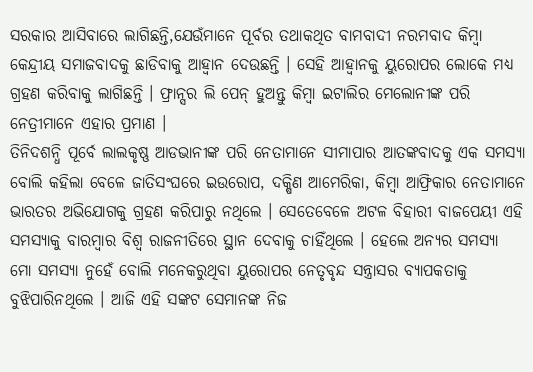ସରକାର ଆସିବାରେ ଲାଗିଛନ୍ତି,ଯେଉଁମାନେ ପୂର୍ବର ତଥାକଥିତ ବାମବାଦୀ ନରମବାଦ କିମ୍ବା କେନ୍ଦ୍ରୀୟ ସମାଜବାଦକୁ ଛାଡିବାକୁ ଆହ୍ୱାନ ଦେଉଛନ୍ତି । ସେହି ଆହ୍ୱାନକୁ ୟୁରୋପର ଲୋକେ ମଧ୍ୟ ଗ୍ରହଣ କରିବାକୁ ଲାଗିଛନ୍ତି । ଫ୍ରାନ୍ସର ଲି ପେନ୍ ହୁଅନ୍ତୁ କିମ୍ବା ଇଟାଲିର ମେଲୋନୀଙ୍କ ପରି ନେତ୍ରୀମାନେ ଏହାର ପ୍ରମାଣ ।
ତିନିଦଶନ୍ଧି ପୂର୍ବେ ଲାଲକୃଷ୍ଣ ଆଡଭାନୀଙ୍କ ପରି ନେତାମାନେ ସୀମାପାର ଆତଙ୍କବାଦକୁ ଏକ ସମସ୍ୟା ବୋଲି କହିଲା ବେଳେ ଜାତିସଂଘରେ ଇଉରୋପ, ଦକ୍ଷିଣ ଆମେରିକା, କିମ୍ବା ଆଫ୍ରିକାର ନେତାମାନେ ଭାରତର ଅଭିଯୋଗକୁ ଗ୍ରହଣ କରିପାରୁ ନଥିଲେ । ସେତେବେଳେ ଅଟଳ ବିହାରୀ ବାଜପେୟୀ ଏହି ସମସ୍ୟାକୁ ବାରମ୍ବାର ବିଶ୍ୱ ରାଜନୀତିରେ ସ୍ଥାନ ଦେବାକୁ ଚାହିଁଥିଲେ । ହେଲେ ଅନ୍ୟର ସମସ୍ୟା ମୋ ସମସ୍ୟା ନୁହେଁ ବୋଲି ମନେକରୁଥିବା ୟୁରୋପର ନେତୃବୃନ୍ଦ ସନ୍ତ୍ରାସର ବ୍ୟାପକତାକୁ ବୁଝିପାରିନଥିଲେ । ଆଜି ଏହି ସଙ୍କଟ ସେମାନଙ୍କ ନିଜ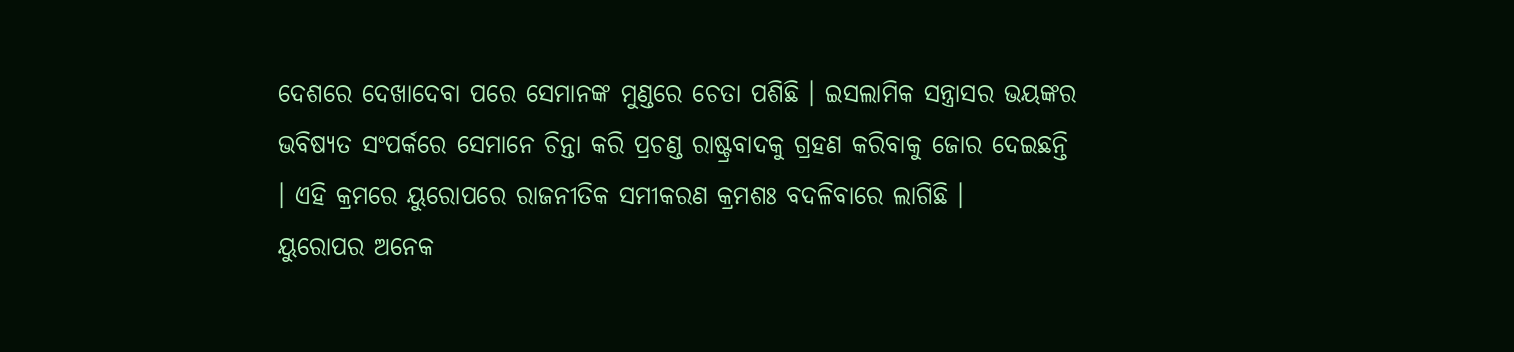ଦେଶରେ ଦେଖାଦେବା ପରେ ସେମାନଙ୍କ ମୁଣ୍ଡରେ ଚେତା ପଶିଛି । ଇସଲାମିକ ସନ୍ତ୍ରାସର ଭୟଙ୍କର ଭବିଷ୍ୟତ ସଂପର୍କରେ ସେମାନେ ଚିନ୍ତା କରି ପ୍ରଚଣ୍ଡ ରାଷ୍ଟ୍ରବାଦକୁ ଗ୍ରହଣ କରିବାକୁ ଜୋର ଦେଇଛନ୍ତି । ଏହି କ୍ରମରେ ୟୁରୋପରେ ରାଜନୀତିକ ସମୀକରଣ କ୍ରମଶଃ ବଦଳିବାରେ ଲାଗିଛି ।
ୟୁରୋପର ଅନେକ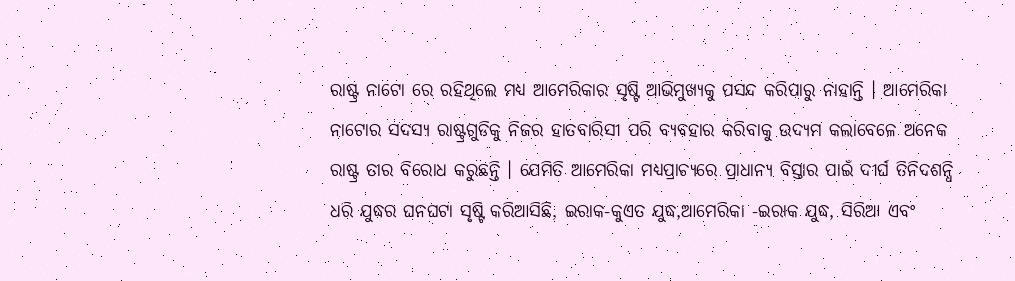ରାଷ୍ଟ୍ର ନାଟୋ ରେ ରହିଥିଲେ ମଧ୍ୟ ଆମେରିକାର ସୃଷ୍ଟି ଆଭିମୁଖ୍ୟକୁ ପସନ୍ଦ କରିପାରୁ ନାହାନ୍ତି । ଆମେରିକା ନାଟୋର ସଦସ୍ୟ ରାଷ୍ଟ୍ରଗୁଡିକୁ ନିଜର ହାତବାରିସୀ ପରି ବ୍ୟବହାର କରିବାକୁ ଉଦ୍ୟମ କଲାବେଳେ ଅନେକ ରାଷ୍ଟ୍ର ତାର ବିରୋଧ କରୁଛନ୍ତି । ଯେମିତି ଆମେରିକା ମଧ୍ୟପ୍ରାଚ୍ୟରେ ପ୍ରାଧାନ୍ୟ ବିସ୍ତାର ପାଇଁ ଦୀର୍ଘ ତିନିଦଶନ୍ଧି ଧରି ଯୁଦ୍ଧର ଘନଘଟା ସୃଷ୍ଟି କରିଆସିଛି, ଇରାକ-କୁଏତ ଯୁଦ୍ଧ,ଆମେରିକା -ଇରାକ ଯୁଦ୍ଧ, ସିରିଆ ଏବଂ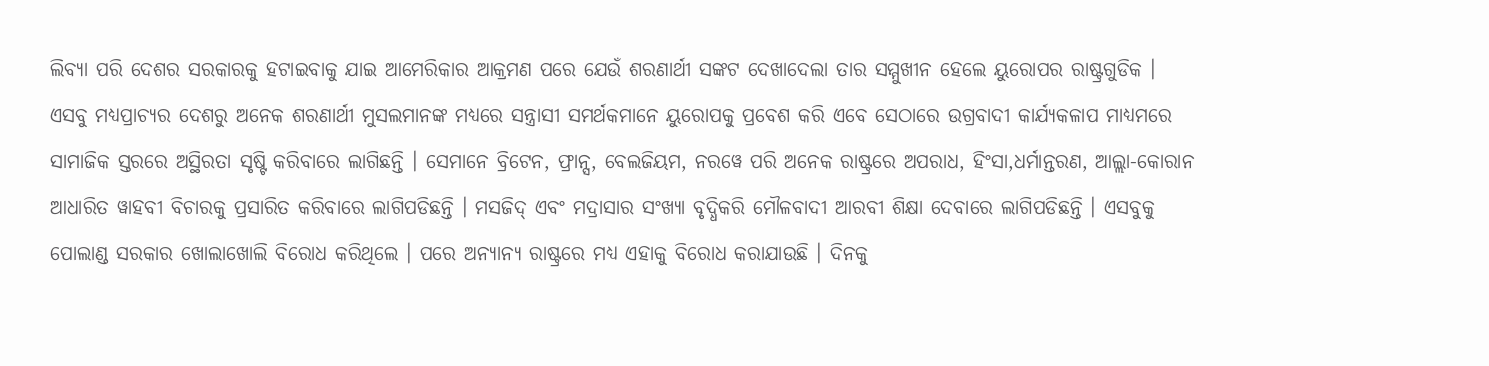ଲିବ୍ୟା ପରି ଦେଶର ସରକାରକୁ ହଟାଇବାକୁ ଯାଇ ଆମେରିକାର ଆକ୍ରମଣ ପରେ ଯେଉଁ ଶରଣାର୍ଥୀ ସଙ୍କଟ ଦେଖାଦେଲା ତାର ସମ୍ମୁଖୀନ ହେଲେ ୟୁରୋପର ରାଷ୍ଟ୍ରଗୁଡିକ ।
ଏସବୁ ମଧ୍ୟପ୍ରାଚ୍ୟର ଦେଶରୁ ଅନେକ ଶରଣାର୍ଥୀ ମୁସଲମାନଙ୍କ ମଧ୍ୟରେ ସନ୍ତ୍ରାସୀ ସମର୍ଥକମାନେ ୟୁରୋପକୁ ପ୍ରବେଶ କରି ଏବେ ସେଠାରେ ଉଗ୍ରବାଦୀ କାର୍ଯ୍ୟକଳାପ ମାଧ୍ୟମରେ ସାମାଜିକ ସ୍ତରରେ ଅସ୍ଥିରତା ସୃଷ୍ଟି କରିବାରେ ଲାଗିଛନ୍ତି । ସେମାନେ ବ୍ରିଟେନ, ଫ୍ରାନ୍ସ, ବେଲଜିୟମ, ନରୱେ ପରି ଅନେକ ରାଷ୍ଟ୍ରରେ ଅପରାଧ, ହିଂସା,ଧର୍ମାନ୍ତରଣ, ଆଲ୍ଲା-କୋରାନ ଆଧାରିତ ୱାହବୀ ବିଚାରକୁ ପ୍ରସାରିତ କରିବାରେ ଲାଗିପଡିଛନ୍ତି । ମସଜିଦ୍ ଏବଂ ମଦ୍ରାସାର ସଂଖ୍ୟା ବୃଦ୍ଧିକରି ମୌଳବାଦୀ ଆରବୀ ଶିକ୍ଷା ଦେବାରେ ଲାଗିପଡିଛନ୍ତି । ଏସବୁକୁ ପୋଲାଣ୍ଡ ସରକାର ଖୋଲାଖୋଲି ବିରୋଧ କରିଥିଲେ । ପରେ ଅନ୍ୟାନ୍ୟ ରାଷ୍ଟ୍ରରେ ମଧ୍ୟ ଏହାକୁ ବିରୋଧ କରାଯାଉଛି । ଦିନକୁ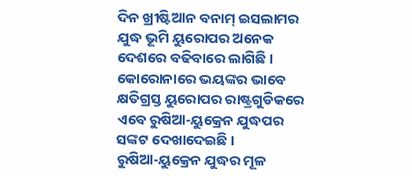ଦିନ ଖ୍ରୀଷ୍ଟିଆନ ବନାମ୍ ଇସଲାମର ଯୁଦ୍ଧ ଭୂମି ୟୁରୋପର ଅନେକ ଦେଶରେ ବଢିବାରେ ଲାଗିଛି । କୋରୋନାରେ ଭୟଙ୍କର ଭାବେ କ୍ଷତିଗ୍ରସ୍ତ ୟୁରୋପର ରାଷ୍ଟ୍ରଗୁଡିକରେ ଏବେ ରୁଷିଆ-ୟୁକ୍ରେନ ଯୁଦ୍ଧପର ସଙ୍କଟ ଦେଖାଦେଇଛି ।
ରୁଷିଆ-ୟୁକ୍ରେନ ଯୁଦ୍ଧର ମୂଳ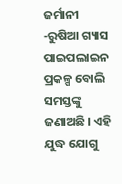ଜର୍ମାନୀ -ରୁଷିଆ ଗ୍ୟାସ ପାଇପଲାଇନ ପ୍ରକଳ୍ପ ବୋଲି ସମସ୍ତଙ୍କୁ ଜଣାଅଛି । ଏହି ଯୁଦ୍ଧ ଯୋଗୁ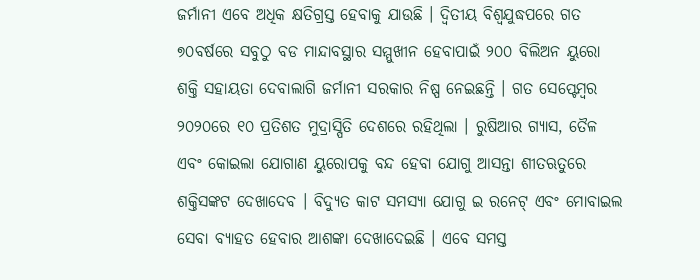ଜର୍ମାନୀ ଏବେ ଅଧିକ କ୍ଷତିଗ୍ରସ୍ତ ହେବାକୁ ଯାଉଛି । ଦ୍ୱିତୀୟ ବିଶ୍ୱଯୁଦ୍ଧପରେ ଗତ ୭୦ବର୍ଷରେ ସବୁଠୁ ବଡ ମାନ୍ଦାବସ୍ଥାର ସମ୍ମୁଖୀନ ହେବାପାଇଁ ୨୦୦ ବିଲିଅନ ୟୁରୋ ଶକ୍ତି ସହାୟତା ଦେବାଲାଗି ଜର୍ମାନୀ ସରକାର ନିଷ୍ପ ନେଇଛନ୍ତି । ଗତ ସେପ୍ଟେମ୍ବର ୨୦୨୦ରେ ୧୦ ପ୍ରତିଶତ ମୁଦ୍ରାସ୍ପିତି ଦେଶରେ ରହିଥିଲା । ରୁଷିଆର ଗ୍ୟାସ, ତୈଳ ଏବଂ କୋଇଲା ଯୋଗାଣ ୟୁରୋପକୁ ବନ୍ଦ ହେବା ଯୋଗୁ ଆସନ୍ତା ଶୀତଋତୁରେ ଶକ୍ତିସଙ୍କଟ ଦେଖାଦେବ । ବିଦ୍ୟୁତ କାଟ ସମସ୍ୟା ଯୋଗୁ ଇ ରନେଟ୍ ଏବଂ ମୋବାଇଲ ସେବା ବ୍ୟାହତ ହେବାର ଆଶଙ୍କା ଦେଖାଦେଇଛି । ଏବେ ସମସ୍ତ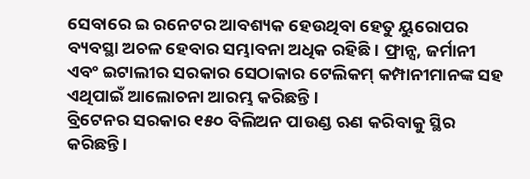ସେବାରେ ଇ ରନେଟର ଆବଶ୍ୟକ ହେଉଥିବା ହେତୁ ୟୁରୋପର ବ୍ୟବସ୍ଥା ଅଚଳ ହେବାର ସମ୍ଭାବନା ଅଧିକ ରହିଛି । ଫ୍ରାନ୍ସ, ଜର୍ମାନୀ ଏବଂ ଇଟାଲୀର ସରକାର ସେଠାକାର ଟେଲିକମ୍ କମ୍ପାନୀମାନଙ୍କ ସହ ଏଥିପାଇଁ ଆଲୋଚନା ଆରମ୍ଭ କରିଛନ୍ତି ।
ବ୍ରିଟେନର ସରକାର ୧୫୦ ବିଲିଅନ ପାଉଣ୍ଡ ଋଣ କରିବାକୁ ସ୍ଥିର କରିଛନ୍ତି ।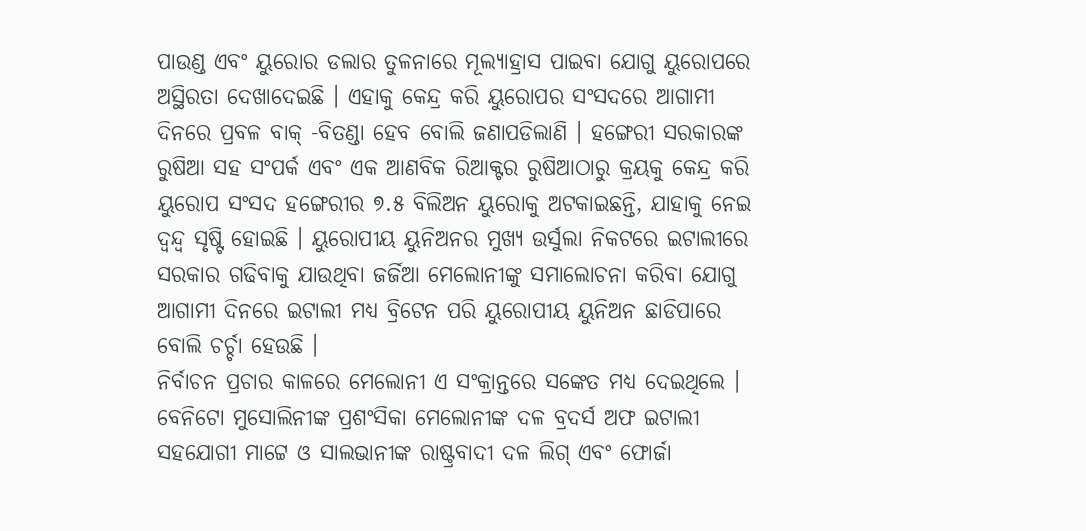ପାଉଣ୍ଡ ଏବଂ ୟୁରୋର ଡଲାର ତୁଳନାରେ ମୂଲ୍ୟାହ୍ରାସ ପାଇବା ଯୋଗୁ ୟୁରୋପରେ ଅସ୍ଥିରତା ଦେଖାଦେଇଛି । ଏହାକୁ କେନ୍ଦ୍ର କରି ୟୁରୋପର ସଂସଦରେ ଆଗାମୀ ଦିନରେ ପ୍ରବଳ ବାକ୍ -ବିତଣ୍ଡା ହେବ ବୋଲି ଜଣାପଡିଲାଣି । ହଙ୍ଗେରୀ ସରକାରଙ୍କ ରୁଷିଆ ସହ ସଂପର୍କ ଏବଂ ଏକ ଆଣବିକ ରିଆକ୍ଟର ରୁଷିଆଠାରୁ କ୍ରୟକୁ କେନ୍ଦ୍ର କରି ୟୁରୋପ ସଂସଦ ହଙ୍ଗେରୀର ୭.୫ ବିଲିଅନ ୟୁରୋକୁ ଅଟକାଇଛନ୍ତି, ଯାହାକୁ ନେଇ ଦ୍ୱନ୍ଦ୍ୱ ସୃଷ୍ଟି ହୋଇଛି । ୟୁରୋପୀୟ ୟୁନିଅନର ମୁଖ୍ୟ ଉର୍ସୁଲା ନିକଟରେ ଇଟାଲୀରେ ସରକାର ଗଢିବାକୁ ଯାଉଥିବା ଜର୍ଜିଆ ମେଲୋନୀଙ୍କୁ ସମାଲୋଚନା କରିବା ଯୋଗୁ ଆଗାମୀ ଦିନରେ ଇଟାଲୀ ମଧ୍ୟ ବ୍ରିଟେନ ପରି ୟୁରୋପୀୟ ୟୁନିଅନ ଛାଡିପାରେ ବୋଲି ଚର୍ଚ୍ଚା ହେଉଛି ।
ନିର୍ବାଚନ ପ୍ରଚାର କାଳରେ ମେଲୋନୀ ଏ ସଂକ୍ରାନ୍ତରେ ସଙ୍କେତ ମଧ୍ୟ ଦେଇଥିଲେ । ବେନିଟୋ ମୁସୋଲିନୀଙ୍କ ପ୍ରଶଂସିକା ମେଲୋନୀଙ୍କ ଦଳ ବ୍ରଦର୍ସ ଅଫ ଇଟାଲୀ ସହଯୋଗୀ ମାଟ୍ଟେ ଓ ସାଲଭାନୀଙ୍କ ରାଷ୍ଟ୍ରବାଦୀ ଦଳ ଲିଗ୍ ଏବଂ ଫୋର୍ଜା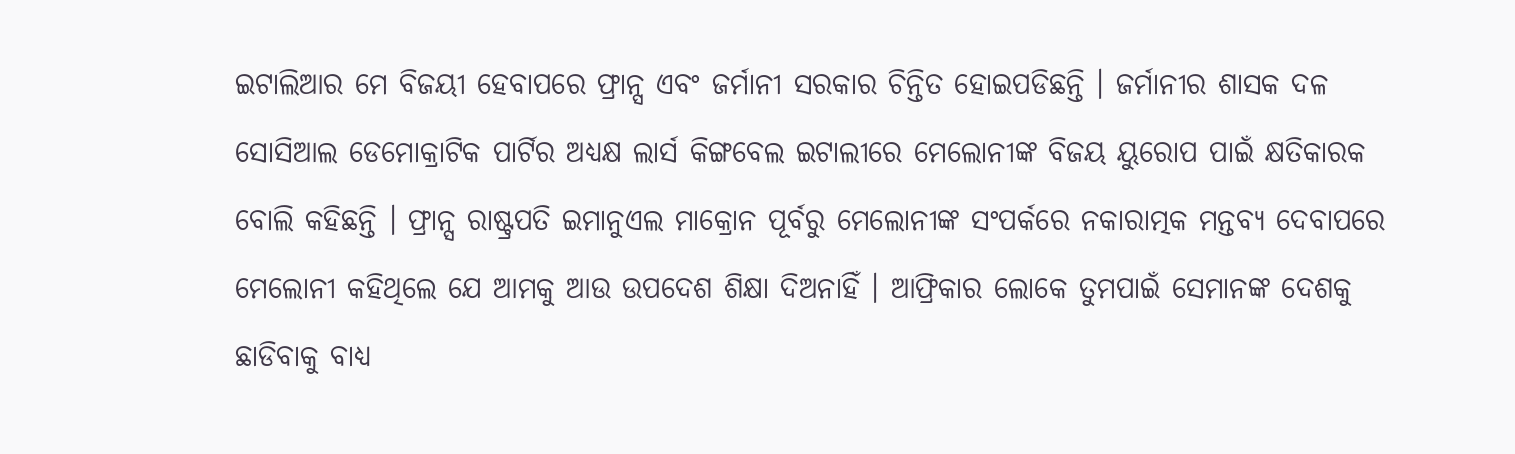ଇଟାଲିଆର ମେ ବିଜୟୀ ହେବାପରେ ଫ୍ରାନ୍ସ ଏବଂ ଜର୍ମାନୀ ସରକାର ଚିନ୍ତିତ ହୋଇପଡିଛନ୍ତି । ଜର୍ମାନୀର ଶାସକ ଦଳ ସୋସିଆଲ ଡେମୋକ୍ରାଟିକ ପାର୍ଟିର ଅଧ୍ୟକ୍ଷ ଲାର୍ସ କିଙ୍ଗବେଲ ଇଟାଲୀରେ ମେଲୋନୀଙ୍କ ବିଜୟ ୟୁରୋପ ପାଇଁ କ୍ଷତିକାରକ ବୋଲି କହିଛନ୍ତି । ଫ୍ରାନ୍ସ ରାଷ୍ଟ୍ରପତି ଇମାନୁଏଲ ମାକ୍ରୋନ ପୂର୍ବରୁ ମେଲୋନୀଙ୍କ ସଂପର୍କରେ ନକାରାତ୍ମକ ମନ୍ତବ୍ୟ ଦେବାପରେ ମେଲୋନୀ କହିଥିଲେ ଯେ ଆମକୁ ଆଉ ଉପଦେଶ ଶିକ୍ଷା ଦିଅନାହିଁ । ଆଫ୍ରିକାର ଲୋକେ ତୁମପାଇଁ ସେମାନଙ୍କ ଦେଶକୁ ଛାଡିବାକୁ ବାଧ୍ୟ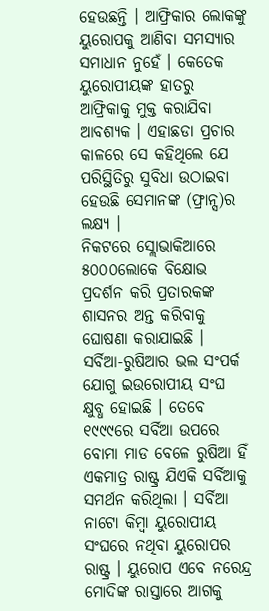ହେଉଛନ୍ତି । ଆଫ୍ରିକାର ଲୋକଙ୍କୁ ୟୁରୋପକୁ ଆଣିବା ସମସ୍ୟାର ସମାଧାନ ନୁହେଁ । କେତେକ ୟୁରୋପୀୟଙ୍କ ହାତରୁ ଆଫ୍ରିକାକୁ ମୁକ୍ତ କରାଯିବା ଆବଶ୍ୟକ । ଏହାଛଡା ପ୍ରଚାର କାଳରେ ସେ କହିଥିଲେ ଯେ ପରିସ୍ଥିତିରୁ ସୁବିଧା ଉଠାଇବା ହେଉଛି ସେମାନଙ୍କ (ଫ୍ରାନ୍ସ)ର ଲକ୍ଷ୍ୟ ।
ନିକଟରେ ସ୍ଲୋଭାକିଆରେ ୫୦୦୦ଲୋକେ ବିକ୍ଷୋଭ ପ୍ରଦର୍ଶନ କରି ପ୍ରତାରକଙ୍କ ଶାସନର ଅନ୍ତ କରିବାକୁ ଘୋଷଣା କରାଯାଇଛି । ସର୍ବିଆ-ରୁଷିଆର ଭଲ ସଂପର୍କ ଯୋଗୁ ଇଉରୋପୀୟ ସଂଘ କ୍ଷୁବ୍ଧ ହୋଇଛି । ତେବେ ୧୯୯୯ରେ ସର୍ବିଆ ଉପରେ ବୋମା ମାଡ ବେଳେ ରୁଷିଆ ହିଁ ଏକମାତ୍ର ରାଷ୍ଟ୍ର ଯିଏକି ସର୍ବିଆକୁ ସମର୍ଥନ କରିଥିଲା । ସର୍ବିଆ ନାଟୋ କିମ୍ବା ୟୁରୋପୀୟ ସଂଘରେ ନଥିବା ୟୁରୋପର ରାଷ୍ଟ୍ର । ୟୁରୋପ ଏବେ ନରେନ୍ଦ୍ର ମୋଦିଙ୍କ ରାସ୍ତାରେ ଆଗକୁ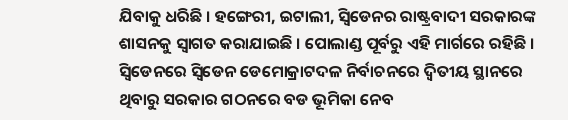ଯିବାକୁ ଧରିଛି । ହଙ୍ଗେରୀ, ଇଟାଲୀ, ସ୍ୱିଡେନର ରାଷ୍ଟ୍ରବାଦୀ ସରକାରଙ୍କ ଶାସନକୁ ସ୍ୱାଗତ କରାଯାଇଛି । ପୋଲାଣ୍ଡ ପୂର୍ବରୁ ଏହି ମାର୍ଗରେ ରହିଛି । ସ୍ୱିଡେନରେ ସ୍ୱିଡେନ ଡେମୋକ୍ରାଟଦଳ ନିର୍ବାଚନରେ ଦ୍ୱିତୀୟ ସ୍ଥାନରେ ଥିବାରୁ ସରକାର ଗଠନରେ ବଡ ଭୂମିକା ନେବ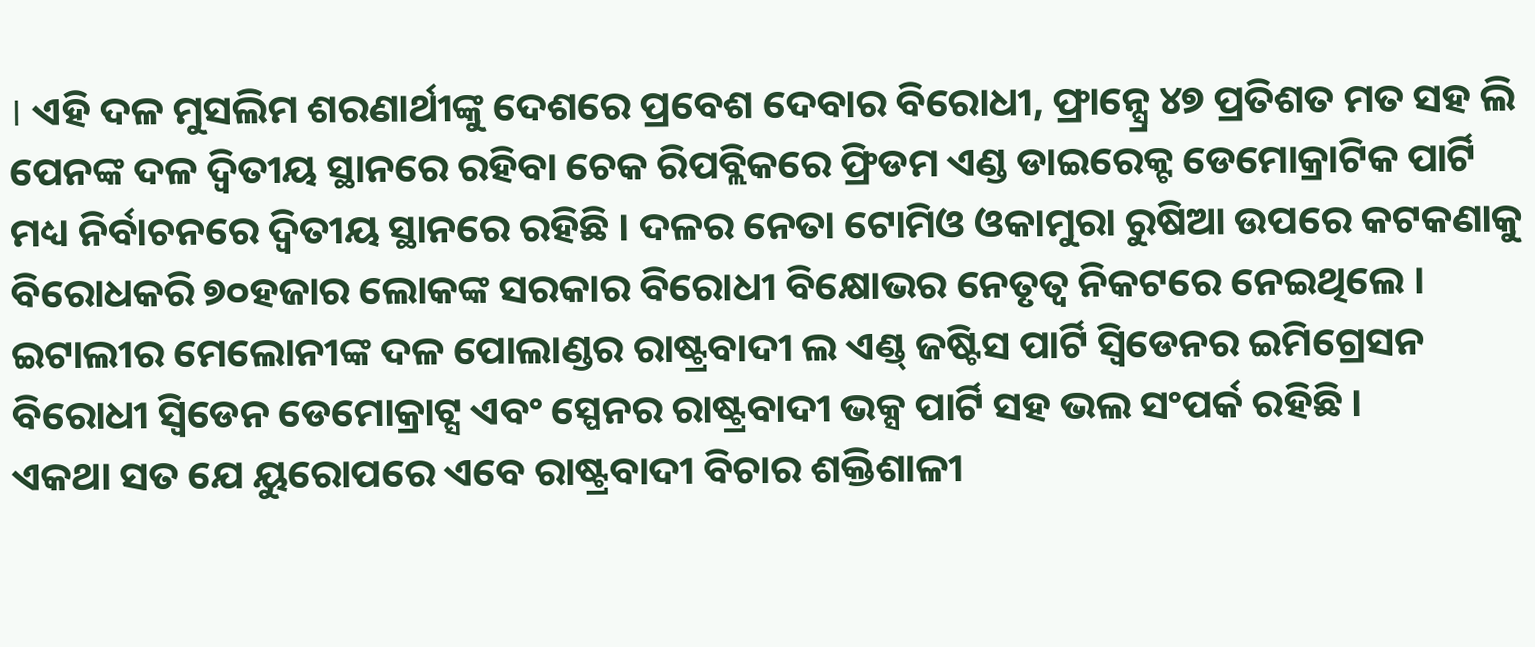। ଏହି ଦଳ ମୁସଲିମ ଶରଣାର୍ଥୀଙ୍କୁ ଦେଶରେ ପ୍ରବେଶ ଦେବାର ବିରୋଧୀ, ଫ୍ରାନ୍ସ୍ରେ ୪୭ ପ୍ରତିଶତ ମତ ସହ ଲି ପେନଙ୍କ ଦଳ ଦ୍ୱିତୀୟ ସ୍ଥାନରେ ରହିବା ଚେକ ରିପବ୍ଲିକରେ ଫ୍ରିଡମ ଏଣ୍ଡ ଡାଇରେକ୍ଟ ଡେମୋକ୍ରାଟିକ ପାର୍ଟି ମଧ୍ୟ ନିର୍ବାଚନରେ ଦ୍ୱିତୀୟ ସ୍ଥାନରେ ରହିଛି । ଦଳର ନେତା ଟୋମିଓ ଓକାମୁରା ରୁଷିଆ ଉପରେ କଟକଣାକୁ ବିରୋଧକରି ୭୦ହଜାର ଲୋକଙ୍କ ସରକାର ବିରୋଧୀ ବିକ୍ଷୋଭର ନେତୃତ୍ୱ ନିକଟରେ ନେଇଥିଲେ । ଇଟାଲୀର ମେଲୋନୀଙ୍କ ଦଳ ପୋଲାଣ୍ଡର ରାଷ୍ଟ୍ରବାଦୀ ଲ ଏଣ୍ଡ୍ ଜଷ୍ଟିସ ପାର୍ଟି ସ୍ୱିଡେନର ଇମିଗ୍ରେସନ ବିରୋଧୀ ସ୍ୱିଡେନ ଡେମୋକ୍ରାଟ୍ସ ଏବଂ ସ୍ପେନର ରାଷ୍ଟ୍ରବାଦୀ ଭକ୍ସ ପାର୍ଟି ସହ ଭଲ ସଂପର୍କ ରହିଛି ।
ଏକଥା ସତ ଯେ ୟୁରୋପରେ ଏବେ ରାଷ୍ଟ୍ରବାଦୀ ବିଚାର ଶକ୍ତିଶାଳୀ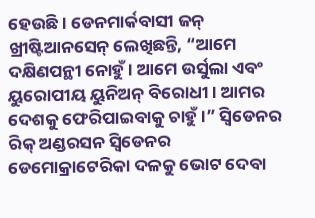ହେଉଛି । ଡେନମାର୍କବାସୀ ଜନ୍ ଖ୍ରୀଷ୍ଟିଆନସେନ୍ ଲେଖିଛନ୍ତି, “ଆମେ ଦକ୍ଷିଣପନ୍ଥୀ ନୋହୁଁ । ଆମେ ଉର୍ସୁଲା ଏବଂ ୟୁରୋପୀୟ ୟୁନିଅନ୍ ବିରୋଧୀ । ଆମର ଦେଶକୁ ଫେରିପାଇବାକୁ ଚାହୁଁ ।” ସ୍ୱିଡେନର ରିକ୍ ଅଣ୍ଡରସନ ସ୍ୱିଡେନର ଡେମୋକ୍ରାଟେରିକା ଦଳକୁ ଭୋଟ ଦେବା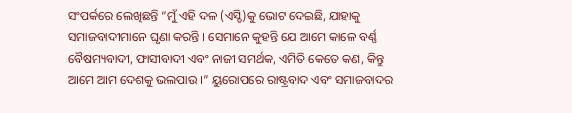ସଂପର୍କରେ ଲେଖିଛନ୍ତି “ମୁଁ ଏହି ଦଳ (ଏସ୍ଡି)କୁ ଭୋଟ ଦେଇଛି, ଯାହାକୁ ସମାଜବାଦୀମାନେ ଘୃଣା କରନ୍ତି । ସେମାନେ କୁହନ୍ତି ଯେ ଆମେ କାଳେ ବର୍ଣ୍ଣ ବୈଷମ୍ୟବାଦୀ, ଫାସୀବାଦୀ ଏବଂ ନାଜୀ ସମର୍ଥକ, ଏମିତି କେତେ କଣ, କିନ୍ତୁ ଆମେ ଆମ ଦେଶକୁ ଭଲପାଉ ।” ୟୁରୋପରେ ରାଷ୍ଟ୍ରବାଦ ଏବଂ ସମାଜବାଦର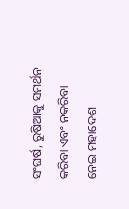ସଂଘର୍ଷ, ରୁଷିଆକୁ ସମର୍ଥନ କରିବା ଏବଂ ନକରିବା ନେଇ ମହାଦେଶ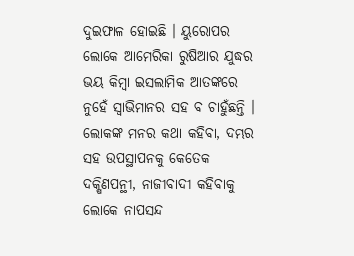ଦୁଇଫାଳ ହୋଇଛି । ୟୁରୋପର ଲୋକେ ଆମେରିକା ରୁଷିଆର ଯୁଦ୍ଧର ଭୟ କିମ୍ବା ଇସଲାମିକ ଆତଙ୍କରେ ନୁହେଁ ସ୍ୱାଭିମାନର ସହ ବ ଚାହୁଁଛନ୍ତି । ଲୋକଙ୍କ ମନର କଥା କହିବା, ଦମ୍ଭର ସହ ଉପସ୍ଥାପନକୁ କେତେକ ଦକ୍ଷିଣପନ୍ଥୀ, ନାଜୀବାଦୀ କହିବାକୁ ଲୋକେ ନାପସନ୍ଦ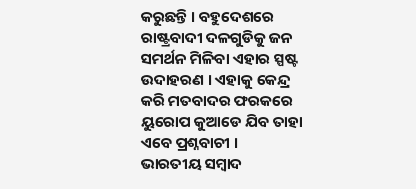କରୁଛନ୍ତି । ବହୁଦେଶରେ ରାଷ୍ଟ୍ରବାଦୀ ଦଳଗୁଡିକୁ ଜନ ସମର୍ଥନ ମିଳିବା ଏହାର ସ୍ପଷ୍ଟ ଉଦାହରଣ । ଏହାକୁ କେନ୍ଦ୍ର କରି ମତବାଦର ଫରକରେ ୟୁରୋପ କୁଆଡେ ଯିବ ତାହା ଏବେ ପ୍ରଶ୍ନବାଚୀ ।
ଭାରତୀୟ ସମ୍ବାଦ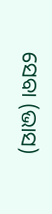ସେବା (ଭାସ)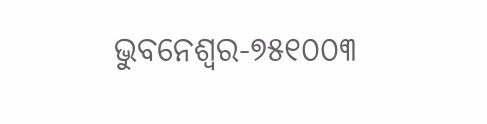ଭୁବନେଶ୍ୱର-୭୫୧୦୦୩